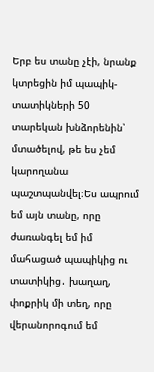Երբ ես տանը չէի, նրանք կտրեցին իմ պապիկ-տատիկների 50 տարեկան խնձորենին՝ մտածելով, թե ես չեմ կարողանա պաշտպանվել։Ես ապրում եմ այն տանը, որը ժառանգել եմ իմ մահացած պապիկից ու տատիկից․ խաղաղ, փոքրիկ մի տեղ, որը վերանորոգում եմ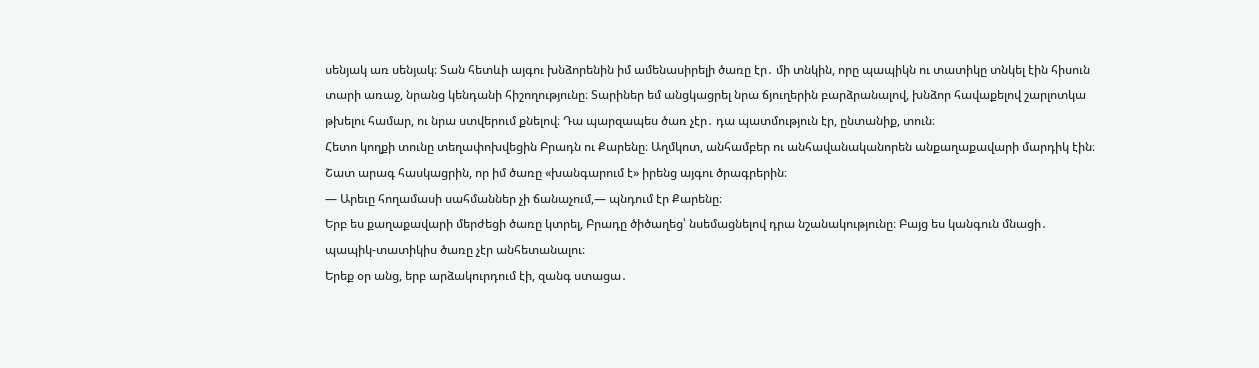սենյակ առ սենյակ։ Տան հետևի այգու խնձորենին իմ ամենասիրելի ծառը էր․ մի տնկին, որը պապիկն ու տատիկը տնկել էին հիսուն տարի առաջ, նրանց կենդանի հիշողությունը։ Տարիներ եմ անցկացրել նրա ճյուղերին բարձրանալով, խնձոր հավաքելով շարլոտկա թխելու համար, ու նրա ստվերում քնելով։ Դա պարզապես ծառ չէր․ դա պատմություն էր, ընտանիք, տուն։
Հետո կողքի տունը տեղափոխվեցին Բրադն ու Քարենը։ Աղմկոտ, անհամբեր ու անհավանականորեն անքաղաքավարի մարդիկ էին։ Շատ արագ հասկացրին, որ իմ ծառը «խանգարում է» իրենց այգու ծրագրերին։
— Արեւը հողամասի սահմաններ չի ճանաչում,— պնդում էր Քարենը։
Երբ ես քաղաքավարի մերժեցի ծառը կտրել, Բրադը ծիծաղեց՝ նսեմացնելով դրա նշանակությունը։ Բայց ես կանգուն մնացի․ պապիկ-տատիկիս ծառը չէր անհետանալու։
Երեք օր անց, երբ արձակուրդում էի, զանգ ստացա․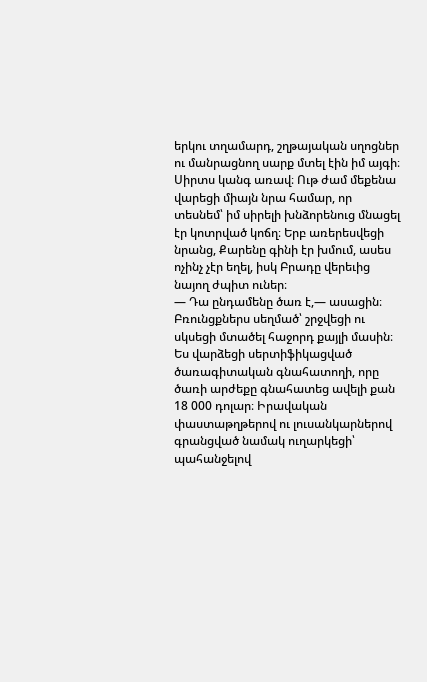երկու տղամարդ, շղթայական սղոցներ ու մանրացնող սարք մտել էին իմ այգի։ Սիրտս կանգ առավ։ Ութ ժամ մեքենա վարեցի միայն նրա համար, որ տեսնեմ՝ իմ սիրելի խնձորենուց մնացել էր կոտրված կոճղ։ Երբ առերեսվեցի նրանց, Քարենը գինի էր խմում, ասես ոչինչ չէր եղել, իսկ Բրադը վերեւից նայող ժպիտ ուներ։
— Դա ընդամենը ծառ է,— ասացին։
Բռունցքներս սեղմած՝ շրջվեցի ու սկսեցի մտածել հաջորդ քայլի մասին։
Ես վարձեցի սերտիֆիկացված ծառագիտական գնահատողի, որը ծառի արժեքը գնահատեց ավելի քան 18 000 դոլար։ Իրավական փաստաթղթերով ու լուսանկարներով գրանցված նամակ ուղարկեցի՝ պահանջելով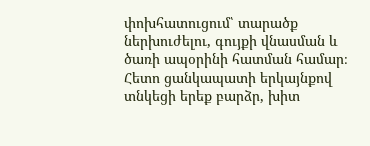փոխհատուցում՝ տարածք ներխուժելու, գույքի վնասման և ծառի ապօրինի հատման համար։ Հետո ցանկապատի երկայնքով տնկեցի երեք բարձր, խիտ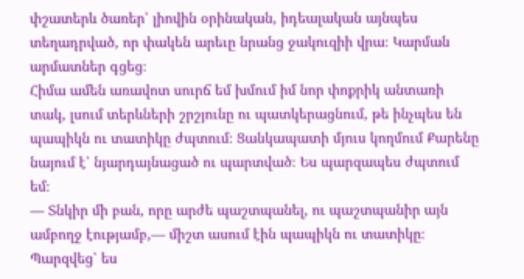փշատերև ծառեր՝ լիովին օրինական, իդեալական այնպես տեղադրված, որ փակեն արեւը նրանց ջակուզիի վրա։ Կարման արմատներ գցեց։
Հիմա ամեն առավոտ սուրճ եմ խմում իմ նոր փոքրիկ անտառի տակ, լսում տերևների շրշյունը ու պատկերացնում, թե ինչպես են պապիկն ու տատիկը ժպտում։ Ցանկապատի մյուս կողմում Քարենը նայում է՝ նյարդայնացած ու պարտված։ Ես պարզապես ժպտում եմ։
— Տնկիր մի բան, որը արժե պաշտպանել, ու պաշտպանիր այն ամբողջ էությամբ,— միշտ ասում էին պապիկն ու տատիկը։
Պարզվեց՝ ես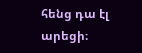հենց դա էլ արեցի։